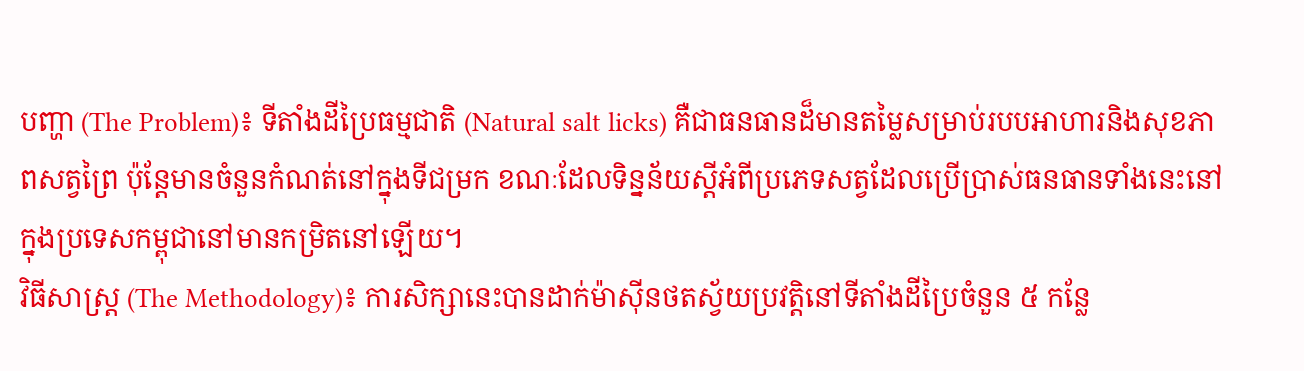បញ្ហា (The Problem)៖ ទីតាំងដីប្រៃធម្មជាតិ (Natural salt licks) គឺជាធនធានដ៏មានតម្លៃសម្រាប់របបអាហារនិងសុខភាពសត្វព្រៃ ប៉ុន្តែមានចំនួនកំណត់នៅក្នុងទីជម្រក ខណៈដែលទិន្នន័យស្តីអំពីប្រភេទសត្វដែលប្រើប្រាស់ធនធានទាំងនេះនៅក្នុងប្រទេសកម្ពុជានៅមានកម្រិតនៅឡើយ។
វិធីសាស្ត្រ (The Methodology)៖ ការសិក្សានេះបានដាក់ម៉ាស៊ីនថតស្វ័យប្រវត្តិនៅទីតាំងដីប្រៃចំនួន ៥ កន្លែ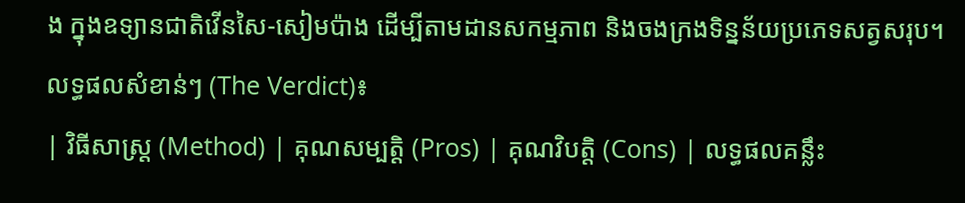ង ក្នុងឧទ្យានជាតិវើនសៃ-សៀមប៉ាង ដើម្បីតាមដានសកម្មភាព និងចងក្រងទិន្នន័យប្រភេទសត្វសរុប។
លទ្ធផលសំខាន់ៗ (The Verdict)៖
| វិធីសាស្ត្រ (Method) | គុណសម្បត្តិ (Pros) | គុណវិបត្តិ (Cons) | លទ្ធផលគន្លឹះ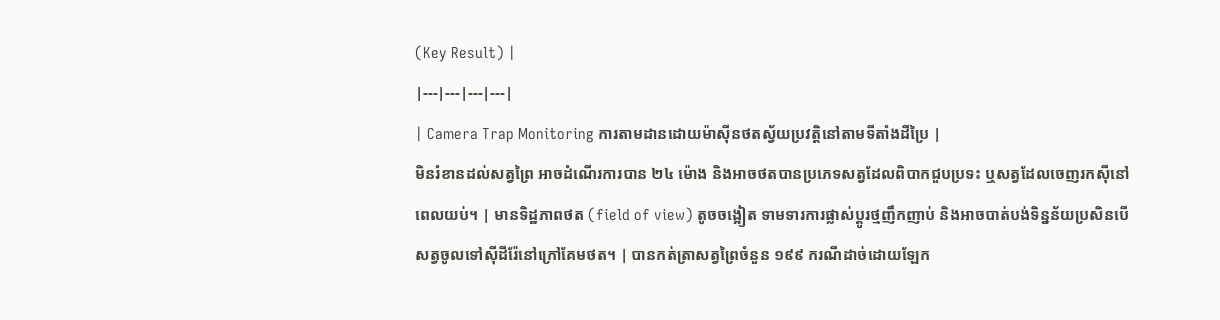(Key Result) |
|---|---|---|---|
| Camera Trap Monitoring ការតាមដានដោយម៉ាស៊ីនថតស្វ័យប្រវត្តិនៅតាមទីតាំងដីប្រៃ |
មិនរំខានដល់សត្វព្រៃ អាចដំណើរការបាន ២៤ ម៉ោង និងអាចថតបានប្រភេទសត្វដែលពិបាកជួបប្រទះ ឬសត្វដែលចេញរកស៊ីនៅពេលយប់។ | មានទិដ្ឋភាពថត (field of view) តូចចង្អៀត ទាមទារការផ្លាស់ប្តូរថ្មញឹកញាប់ និងអាចបាត់បង់ទិន្នន័យប្រសិនបើសត្វចូលទៅស៊ីដីរ៉ែនៅក្រៅគែមថត។ | បានកត់ត្រាសត្វព្រៃចំនួន ១៩៩ ករណីដាច់ដោយឡែក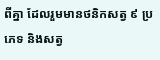ពីគ្នា ដែលរួមមានថនិកសត្វ ៩ ប្រភេទ និងសត្វ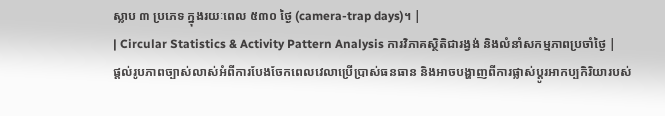ស្លាប ៣ ប្រភេទ ក្នុងរយៈពេល ៥៣០ ថ្ងៃ (camera-trap days)។ |
| Circular Statistics & Activity Pattern Analysis ការវិភាគស្ថិតិជារង្វង់ និងលំនាំសកម្មភាពប្រចាំថ្ងៃ |
ផ្តល់រូបភាពច្បាស់លាស់អំពីការបែងចែកពេលវេលាប្រើប្រាស់ធនធាន និងអាចបង្ហាញពីការផ្លាស់ប្តូរអាកប្បកិរិយារបស់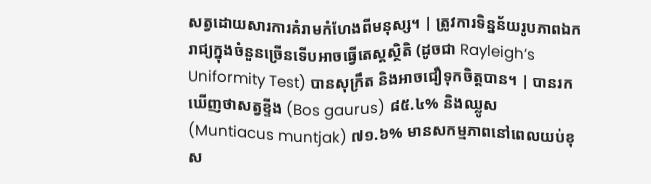សត្វដោយសារការគំរាមកំហែងពីមនុស្ស។ | ត្រូវការទិន្នន័យរូបភាពឯករាជ្យក្នុងចំនួនច្រើនទើបអាចធ្វើតេស្តស្ថិតិ (ដូចជា Rayleigh’s Uniformity Test) បានសុក្រឹត និងអាចជឿទុកចិត្តបាន។ | បានរកឃើញថាសត្វខ្ទីង (Bos gaurus) ៨៥.៤% និងឈ្លូស (Muntiacus muntjak) ៧១.៦% មានសកម្មភាពនៅពេលយប់ខុស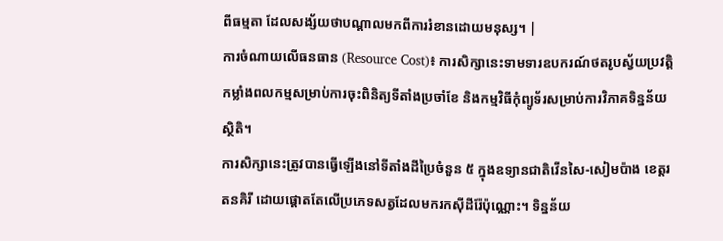ពីធម្មតា ដែលសង្ស័យថាបណ្តាលមកពីការរំខានដោយមនុស្ស។ |
ការចំណាយលើធនធាន (Resource Cost)៖ ការសិក្សានេះទាមទារឧបករណ៍ថតរូបស្វ័យប្រវត្តិ កម្លាំងពលកម្មសម្រាប់ការចុះពិនិត្យទីតាំងប្រចាំខែ និងកម្មវិធីកុំព្យូទ័រសម្រាប់ការវិភាគទិន្នន័យស្ថិតិ។
ការសិក្សានេះត្រូវបានធ្វើឡើងនៅទីតាំងដីប្រៃចំនួន ៥ ក្នុងឧទ្យានជាតិវើនសៃ-សៀមប៉ាង ខេត្តរតនគិរី ដោយផ្តោតតែលើប្រភេទសត្វដែលមករកស៊ីដីរ៉ែប៉ុណ្ណោះ។ ទិន្នន័យ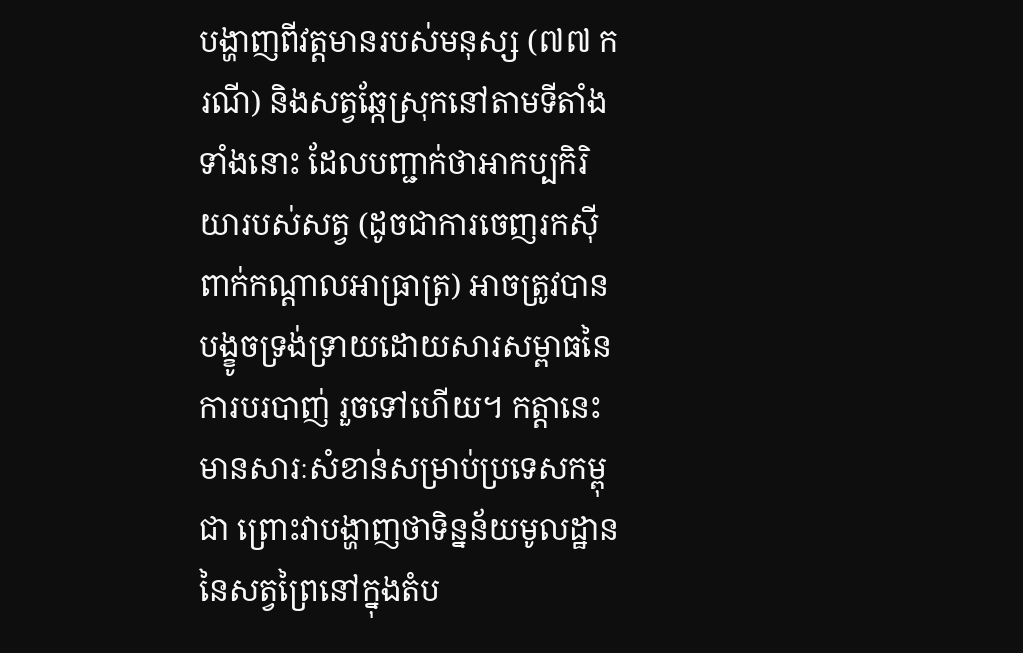បង្ហាញពីវត្តមានរបស់មនុស្ស (៧៧ ករណី) និងសត្វឆ្កែស្រុកនៅតាមទីតាំងទាំងនោះ ដែលបញ្ជាក់ថាអាកប្បកិរិយារបស់សត្វ (ដូចជាការចេញរកស៊ីពាក់កណ្តាលអាធ្រាត្រ) អាចត្រូវបានបង្ខូចទ្រង់ទ្រាយដោយសារសម្ពាធនៃការបរបាញ់ រួចទៅហើយ។ កត្តានេះមានសារៈសំខាន់សម្រាប់ប្រទេសកម្ពុជា ព្រោះវាបង្ហាញថាទិន្នន័យមូលដ្ឋាននៃសត្វព្រៃនៅក្នុងតំប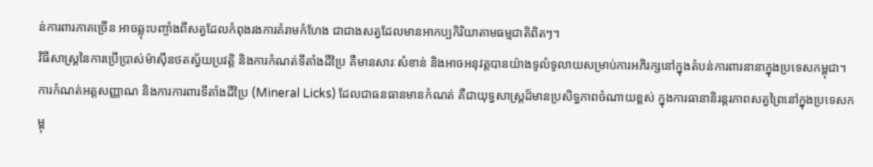ន់ការពារភាគច្រើន អាចឆ្លុះបញ្ចាំងពីសត្វដែលកំពុងរងការគំរាមកំហែង ជាជាងសត្វដែលមានអាកប្បកិរិយាតាមធម្មជាតិពិតៗ។
វិធីសាស្ត្រនៃការប្រើប្រាស់ម៉ាស៊ីនថតស្វ័យប្រវត្តិ និងការកំណត់ទីតាំងដីប្រៃ គឺមានសារៈសំខាន់ និងអាចអនុវត្តបានយ៉ាងទូលំទូលាយសម្រាប់ការអភិរក្សនៅក្នុងតំបន់ការពារនានាក្នុងប្រទេសកម្ពុជា។
ការកំណត់អត្តសញ្ញាណ និងការការពារទីតាំងដីប្រៃ (Mineral Licks) ដែលជាធនធានមានកំណត់ គឺជាយុទ្ធសាស្ត្រដ៏មានប្រសិទ្ធភាពចំណាយខ្ពស់ ក្នុងការធានានិរន្តរភាពសត្វព្រៃនៅក្នុងប្រទេសកម្ពុ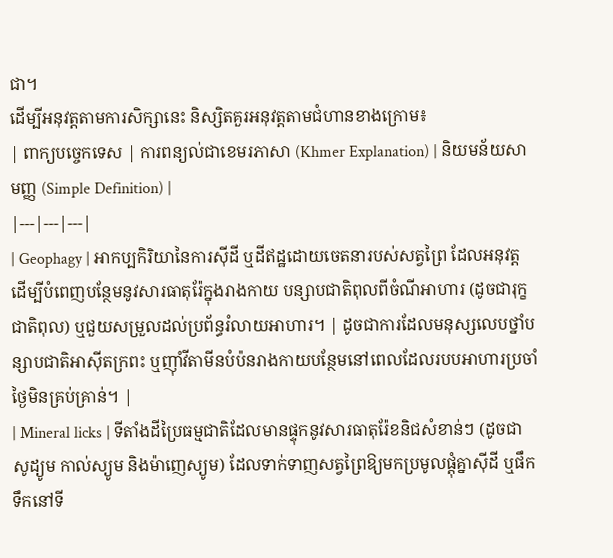ជា។
ដើម្បីអនុវត្តតាមការសិក្សានេះ និស្សិតគួរអនុវត្តតាមជំហានខាងក្រោម៖
| ពាក្យបច្ចេកទេស | ការពន្យល់ជាខេមរភាសា (Khmer Explanation) | និយមន័យសាមញ្ញ (Simple Definition) |
|---|---|---|
| Geophagy | អាកប្បកិរិយានៃការស៊ីដី ឬដីឥដ្ឋដោយចេតនារបស់សត្វព្រៃ ដែលអនុវត្តដើម្បីបំពេញបន្ថែមនូវសារធាតុរ៉ែក្នុងរាងកាយ បន្សាបជាតិពុលពីចំណីអាហារ (ដូចជារុក្ខជាតិពុល) ឬជួយសម្រួលដល់ប្រព័ន្ធរំលាយអាហារ។ | ដូចជាការដែលមនុស្សលេបថ្នាំបន្សាបជាតិអាស៊ីតក្រពះ ឬញ៉ាំវីតាមីនបំប៉នរាងកាយបន្ថែមនៅពេលដែលរបបអាហារប្រចាំថ្ងៃមិនគ្រប់គ្រាន់។ |
| Mineral licks | ទីតាំងដីប្រៃធម្មជាតិដែលមានផ្ទុកនូវសារធាតុរ៉ែខនិជសំខាន់ៗ (ដូចជាសូដ្យូម កាល់ស្យូម និងម៉ាញេស្យូម) ដែលទាក់ទាញសត្វព្រៃឱ្យមកប្រមូលផ្តុំគ្នាស៊ីដី ឬផឹកទឹកនៅទី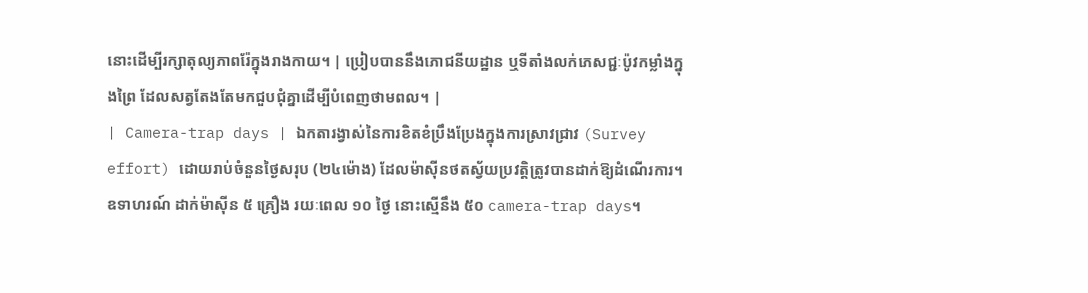នោះដើម្បីរក្សាតុល្យភាពរ៉ែក្នុងរាងកាយ។ | ប្រៀបបាននឹងភោជនីយដ្ឋាន ឬទីតាំងលក់ភេសជ្ជៈប៉ូវកម្លាំងក្នុងព្រៃ ដែលសត្វតែងតែមកជួបជុំគ្នាដើម្បីបំពេញថាមពល។ |
| Camera-trap days | ឯកតារង្វាស់នៃការខិតខំប្រឹងប្រែងក្នុងការស្រាវជ្រាវ (Survey effort) ដោយរាប់ចំនួនថ្ងៃសរុប (២៤ម៉ោង) ដែលម៉ាស៊ីនថតស្វ័យប្រវត្តិត្រូវបានដាក់ឱ្យដំណើរការ។ ឧទាហរណ៍ ដាក់ម៉ាស៊ីន ៥ គ្រឿង រយៈពេល ១០ ថ្ងៃ នោះស្មើនឹង ៥០ camera-trap days។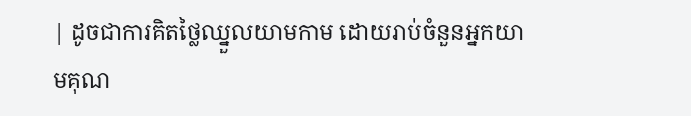| ដូចជាការគិតថ្លៃឈ្នួលយាមកាម ដោយរាប់ចំនួនអ្នកយាមគុណ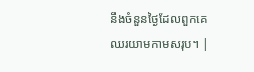នឹងចំនួនថ្ងៃដែលពួកគេឈរយាមកាមសរុប។ |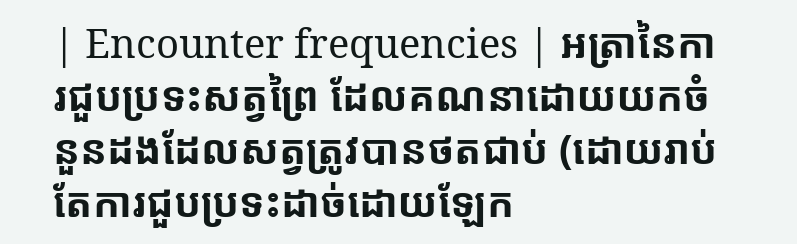| Encounter frequencies | អត្រានៃការជួបប្រទះសត្វព្រៃ ដែលគណនាដោយយកចំនួនដងដែលសត្វត្រូវបានថតជាប់ (ដោយរាប់តែការជួបប្រទះដាច់ដោយឡែក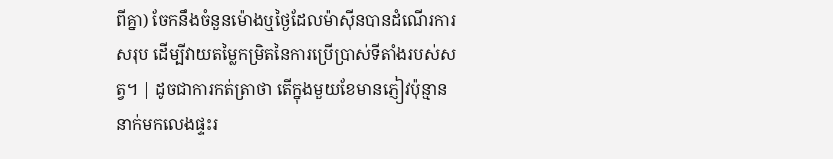ពីគ្នា) ចែកនឹងចំនួនម៉ោងឬថ្ងៃដែលម៉ាស៊ីនបានដំណើរការសរុប ដើម្បីវាយតម្លៃកម្រិតនៃការប្រើប្រាស់ទីតាំងរបស់សត្វ។ | ដូចជាការកត់ត្រាថា តើក្នុងមួយខែមានភ្ញៀវប៉ុន្មាននាក់មកលេងផ្ទះរ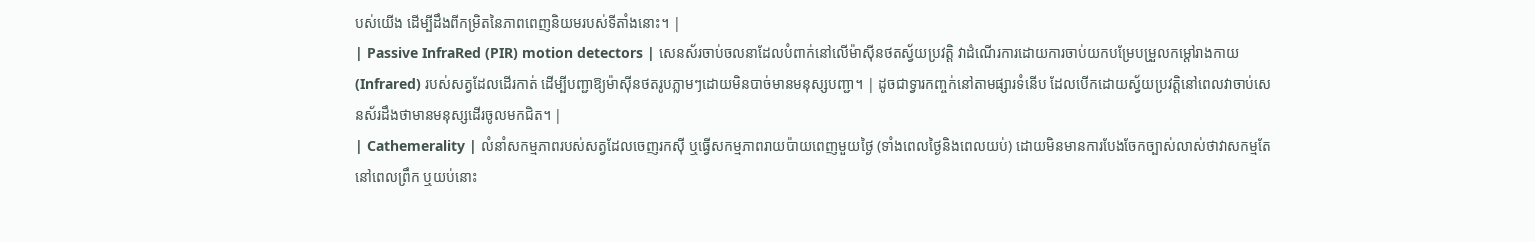បស់យើង ដើម្បីដឹងពីកម្រិតនៃភាពពេញនិយមរបស់ទីតាំងនោះ។ |
| Passive InfraRed (PIR) motion detectors | សេនស័រចាប់ចលនាដែលបំពាក់នៅលើម៉ាស៊ីនថតស្វ័យប្រវត្តិ វាដំណើរការដោយការចាប់យកបម្រែបម្រួលកម្ដៅរាងកាយ (Infrared) របស់សត្វដែលដើរកាត់ ដើម្បីបញ្ជាឱ្យម៉ាស៊ីនថតរូបភ្លាមៗដោយមិនបាច់មានមនុស្សបញ្ជា។ | ដូចជាទ្វារកញ្ចក់នៅតាមផ្សារទំនើប ដែលបើកដោយស្វ័យប្រវត្តិនៅពេលវាចាប់សេនស័រដឹងថាមានមនុស្សដើរចូលមកជិត។ |
| Cathemerality | លំនាំសកម្មភាពរបស់សត្វដែលចេញរកស៊ី ឬធ្វើសកម្មភាពរាយប៉ាយពេញមួយថ្ងៃ (ទាំងពេលថ្ងៃនិងពេលយប់) ដោយមិនមានការបែងចែកច្បាស់លាស់ថាវាសកម្មតែនៅពេលព្រឹក ឬយប់នោះ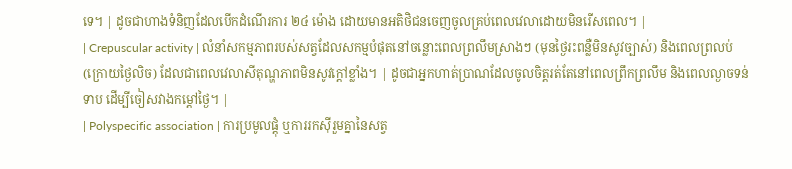ទេ។ | ដូចជាហាងទំនិញដែលបើកដំណើរការ ២៤ ម៉ោង ដោយមានអតិថិជនចេញចូលគ្រប់ពេលវេលាដោយមិនរើសពេល។ |
| Crepuscular activity | លំនាំសកម្មភាពរបស់សត្វដែលសកម្មបំផុតនៅចន្លោះពេលព្រលឹមស្រាងៗ (មុនថ្ងៃរះពន្លឺមិនសូវច្បាស់) និងពេលព្រលប់ (ក្រោយថ្ងៃលិច) ដែលជាពេលវេលាសីតុណ្ហភាពមិនសូវក្ដៅខ្លាំង។ | ដូចជាអ្នកហាត់ប្រាណដែលចូលចិត្តរត់តែនៅពេលព្រឹកព្រលឹម និងពេលល្ងាចទន់ទាប ដើម្បីចៀសវាងកម្ដៅថ្ងៃ។ |
| Polyspecific association | ការប្រមូលផ្តុំ ឬការរកស៊ីរួមគ្នានៃសត្វ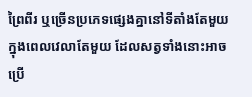ព្រៃពីរ ឬច្រើនប្រភេទផ្សេងគ្នានៅទីតាំងតែមួយ ក្នុងពេលវេលាតែមួយ ដែលសត្វទាំងនោះអាចប្រើ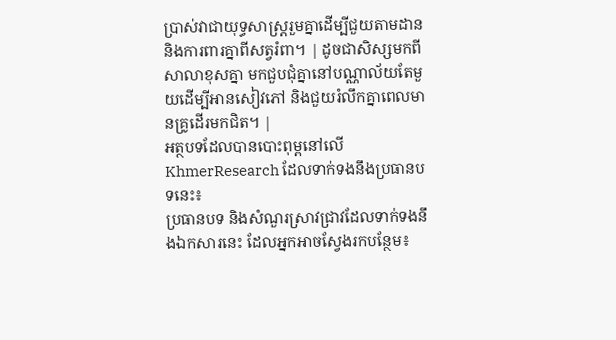ប្រាស់វាជាយុទ្ធសាស្ត្ររួមគ្នាដើម្បីជួយតាមដាន និងការពារគ្នាពីសត្វរំពា។ | ដូចជាសិស្សមកពីសាលាខុសគ្នា មកជួបជុំគ្នានៅបណ្ណាល័យតែមួយដើម្បីអានសៀវភៅ និងជួយរំលឹកគ្នាពេលមានគ្រូដើរមកជិត។ |
អត្ថបទដែលបានបោះពុម្ពនៅលើ KhmerResearch ដែលទាក់ទងនឹងប្រធានបទនេះ៖
ប្រធានបទ និងសំណួរស្រាវជ្រាវដែលទាក់ទងនឹងឯកសារនេះ ដែលអ្នកអាចស្វែងរកបន្ថែម៖